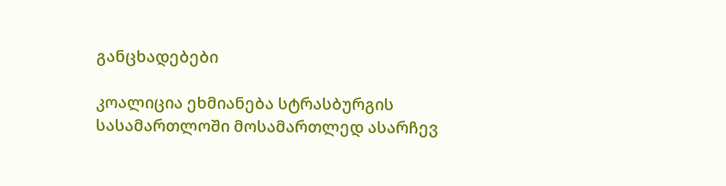განცხადებები

კოალიცია ეხმიანება სტრასბურგის სასამართლოში მოსამართლედ ასარჩევ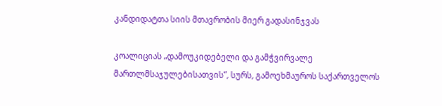კანდიდატთა სიის მთავრობის მიერ გადასინჯვას

კოალიციას „დამოუკიდებელი და გამჭვირვალე მართლმსაჯულებისათვის“, სურს, გამოეხმაუროს საქართველოს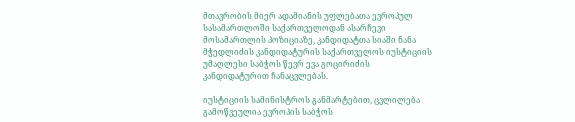მთავრობის მიერ ადამიანის უფლებათა ევროპულ სასამართლოში საქართველოდან ასარჩევი მოსამართლის პოზიციაზე, კანდიდატთა სიაში ნანა მჭედლიძის კანდიდატურის საქართველოს იუსტიციის უმაღლესი საბჭოს წევრ ევა გოცირიძის კანდიდატურით ჩანაცვლებას.

იუსტიციის სამინისტროს განმარტებით, ცვლილება გამოწვეულია ევროპის საბჭოს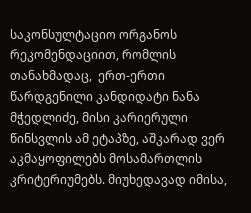საკონსულტაციო ორგანოს რეკომენდაციით, რომლის თანახმადაც,  ერთ-ერთი წარდგენილი კანდიდატი ნანა მჭედლიძე, მისი კარიერული წინსვლის ამ ეტაპზე, აშკარად ვერ აკმაყოფილებს მოსამართლის კრიტერიუმებს. მიუხედავად იმისა,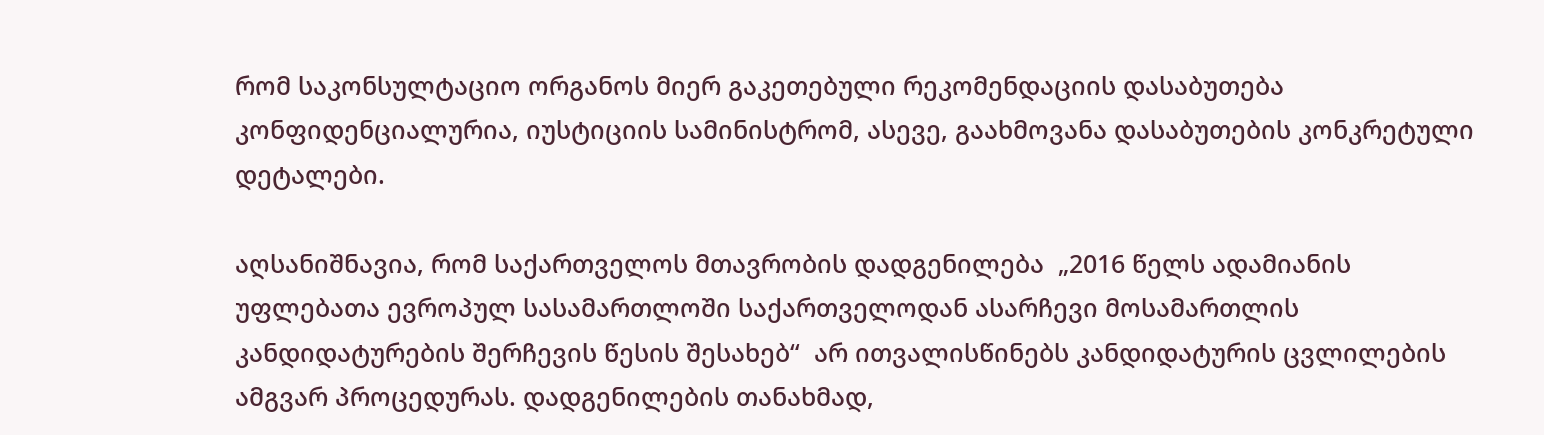რომ საკონსულტაციო ორგანოს მიერ გაკეთებული რეკომენდაციის დასაბუთება კონფიდენციალურია, იუსტიციის სამინისტრომ, ასევე, გაახმოვანა დასაბუთების კონკრეტული დეტალები.

აღსანიშნავია, რომ საქართველოს მთავრობის დადგენილება  „2016 წელს ადამიანის უფლებათა ევროპულ სასამართლოში საქართველოდან ასარჩევი მოსამართლის კანდიდატურების შერჩევის წესის შესახებ“  არ ითვალისწინებს კანდიდატურის ცვლილების ამგვარ პროცედურას. დადგენილების თანახმად,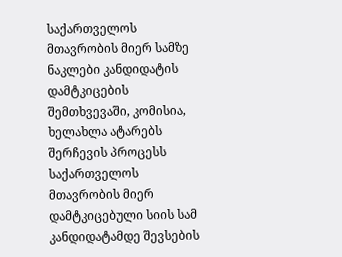საქართველოს მთავრობის მიერ სამზე ნაკლები კანდიდატის დამტკიცების შემთხვევაში, კომისია, ხელახლა ატარებს შერჩევის პროცესს საქართველოს მთავრობის მიერ დამტკიცებული სიის სამ კანდიდატამდე შევსების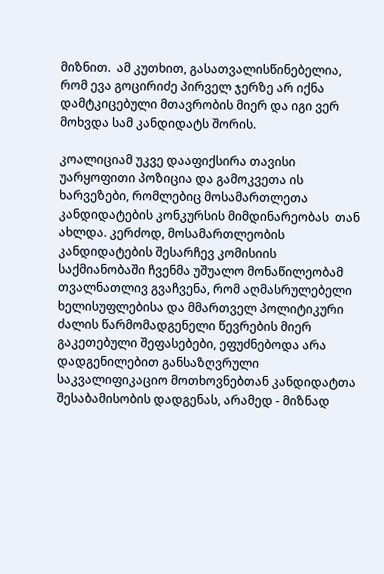მიზნით.  ამ კუთხით, გასათვალისწინებელია, რომ ევა გოცირიძე პირველ ჯერზე არ იქნა დამტკიცებული მთავრობის მიერ და იგი ვერ მოხვდა სამ კანდიდატს შორის.

კოალიციამ უკვე დააფიქსირა თავისი უარყოფითი პოზიცია და გამოკვეთა ის ხარვეზები, რომლებიც მოსამართლეთა კანდიდატების კონკურსის მიმდინარეობას  თან ახლდა. კერძოდ, მოსამართლეობის კანდიდატების შესარჩევ კომისიის საქმიანობაში ჩვენმა უშუალო მონაწილეობამ თვალნათლივ გვაჩვენა, რომ აღმასრულებელი ხელისუფლებისა და მმართველ პოლიტიკური ძალის წარმომადგენელი წევრების მიერ გაკეთებული შეფასებები, ეფუძნებოდა არა დადგენილებით განსაზღვრული საკვალიფიკაციო მოთხოვნებთან კანდიდატთა შესაბამისობის დადგენას, არამედ - მიზნად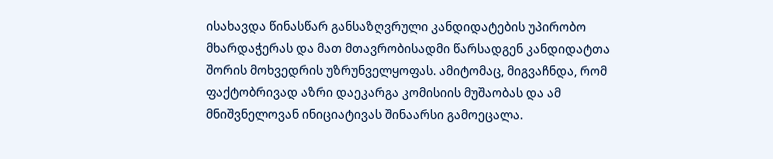ისახავდა წინასწარ განსაზღვრული კანდიდატების უპირობო მხარდაჭერას და მათ მთავრობისადმი წარსადგენ კანდიდატთა შორის მოხვედრის უზრუნველყოფას. ამიტომაც, მიგვაჩნდა, რომ ფაქტობრივად აზრი დაეკარგა კომისიის მუშაობას და ამ მნიშვნელოვან ინიციატივას შინაარსი გამოეცალა.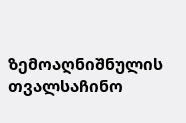ზემოაღნიშნულის თვალსაჩინო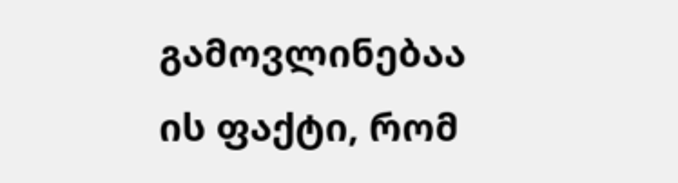გამოვლინებაა ის ფაქტი, რომ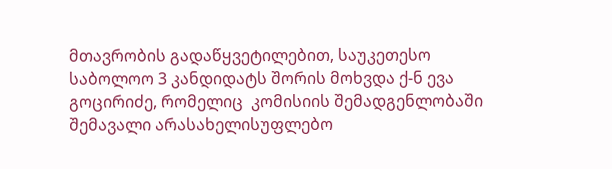მთავრობის გადაწყვეტილებით, საუკეთესო საბოლოო 3 კანდიდატს შორის მოხვდა ქ-ნ ევა გოცირიძე, რომელიც  კომისიის შემადგენლობაში შემავალი არასახელისუფლებო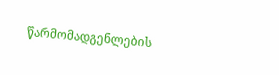წარმომადგენლების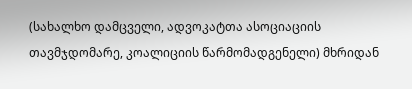(სახალხო დამცველი, ადვოკატთა ასოციაციის თავმჯდომარე, კოალიციის წარმომადგენელი) მხრიდან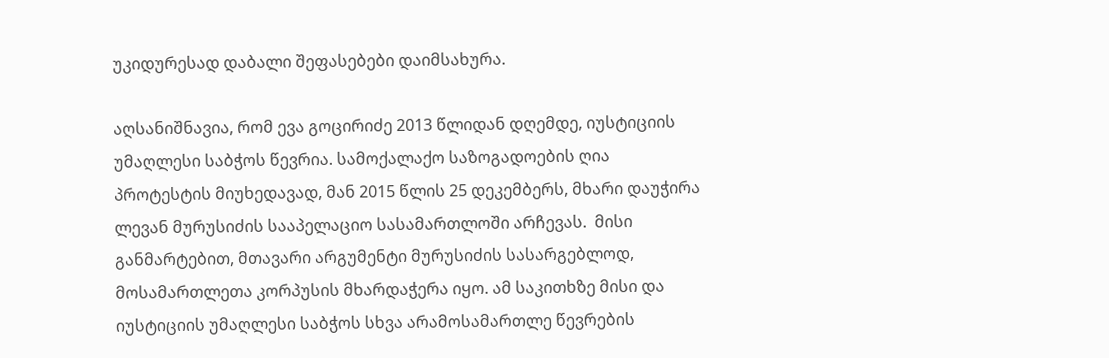უკიდურესად დაბალი შეფასებები დაიმსახურა.

აღსანიშნავია, რომ ევა გოცირიძე 2013 წლიდან დღემდე, იუსტიციის უმაღლესი საბჭოს წევრია. სამოქალაქო საზოგადოების ღია პროტესტის მიუხედავად, მან 2015 წლის 25 დეკემბერს, მხარი დაუჭირა ლევან მურუსიძის სააპელაციო სასამართლოში არჩევას.  მისი განმარტებით, მთავარი არგუმენტი მურუსიძის სასარგებლოდ, მოსამართლეთა კორპუსის მხარდაჭერა იყო. ამ საკითხზე მისი და  იუსტიციის უმაღლესი საბჭოს სხვა არამოსამართლე წევრების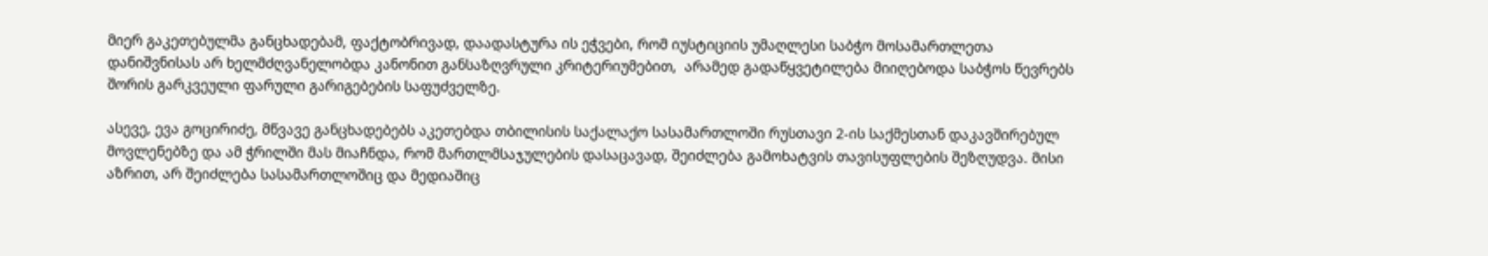მიერ გაკეთებულმა განცხადებამ, ფაქტობრივად, დაადასტურა ის ეჭვები, რომ იუსტიციის უმაღლესი საბჭო მოსამართლეთა დანიშვნისას არ ხელმძღვანელობდა კანონით განსაზღვრული კრიტერიუმებით,  არამედ გადაწყვეტილება მიიღებოდა საბჭოს წევრებს შორის გარკვეული ფარული გარიგებების საფუძველზე.

ასევე, ევა გოცირიძე, მწვავე განცხადებებს აკეთებდა თბილისის საქალაქო სასამართლოში რუსთავი 2-ის საქმესთან დაკავშირებულ მოვლენებზე და ამ ჭრილში მას მიაჩნდა, რომ მართლმსაჯულების დასაცავად, შეიძლება გამოხატვის თავისუფლების შეზღუდვა. მისი აზრით, არ შეიძლება სასამართლოშიც და მედიაშიც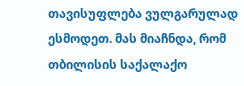თავისუფლება ვულგარულად ესმოდეთ. მას მიაჩნდა, რომ თბილისის საქალაქო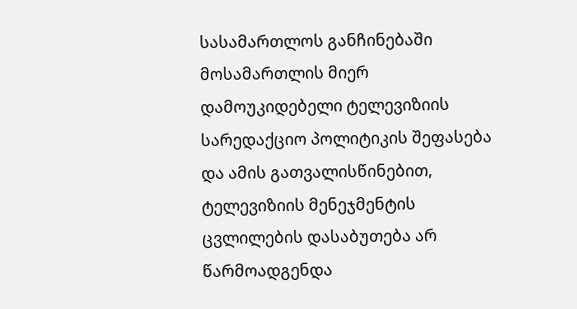სასამართლოს განჩინებაში მოსამართლის მიერ დამოუკიდებელი ტელევიზიის სარედაქციო პოლიტიკის შეფასება და ამის გათვალისწინებით, ტელევიზიის მენეჯმენტის ცვლილების დასაბუთება არ წარმოადგენდა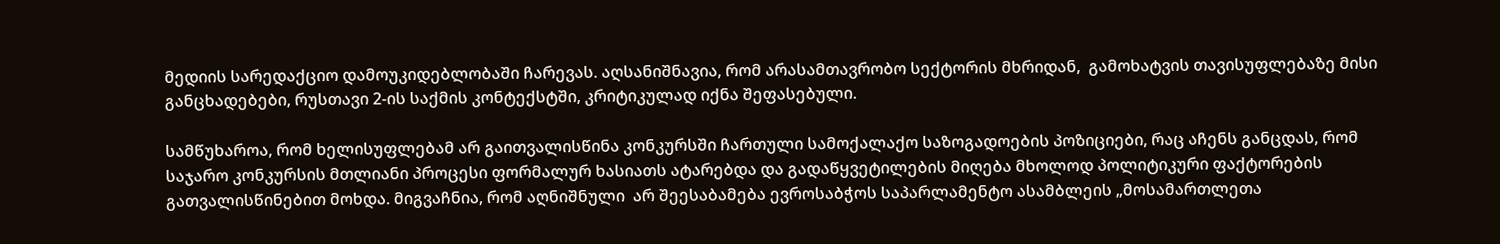მედიის სარედაქციო დამოუკიდებლობაში ჩარევას. აღსანიშნავია, რომ არასამთავრობო სექტორის მხრიდან,  გამოხატვის თავისუფლებაზე მისი განცხადებები, რუსთავი 2-ის საქმის კონტექსტში, კრიტიკულად იქნა შეფასებული.

სამწუხაროა, რომ ხელისუფლებამ არ გაითვალისწინა კონკურსში ჩართული სამოქალაქო საზოგადოების პოზიციები, რაც აჩენს განცდას, რომ საჯარო კონკურსის მთლიანი პროცესი ფორმალურ ხასიათს ატარებდა და გადაწყვეტილების მიღება მხოლოდ პოლიტიკური ფაქტორების გათვალისწინებით მოხდა. მიგვაჩნია, რომ აღნიშნული  არ შეესაბამება ევროსაბჭოს საპარლამენტო ასამბლეის „მოსამართლეთა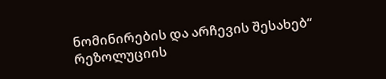ნომინირების და არჩევის შესახებ“  რეზოლუციის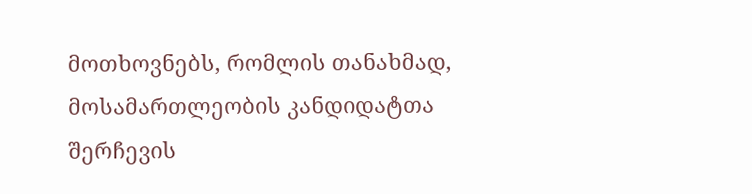მოთხოვნებს, რომლის თანახმად, მოსამართლეობის კანდიდატთა შერჩევის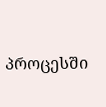პროცესში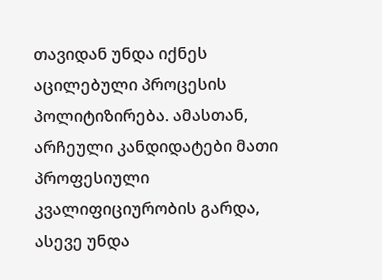თავიდან უნდა იქნეს აცილებული პროცესის პოლიტიზირება. ამასთან, არჩეული კანდიდატები მათი პროფესიული კვალიფიციურობის გარდა, ასევე უნდა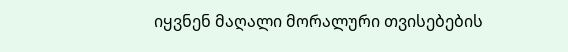იყვნენ მაღალი მორალური თვისებების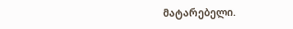მატარებელი.